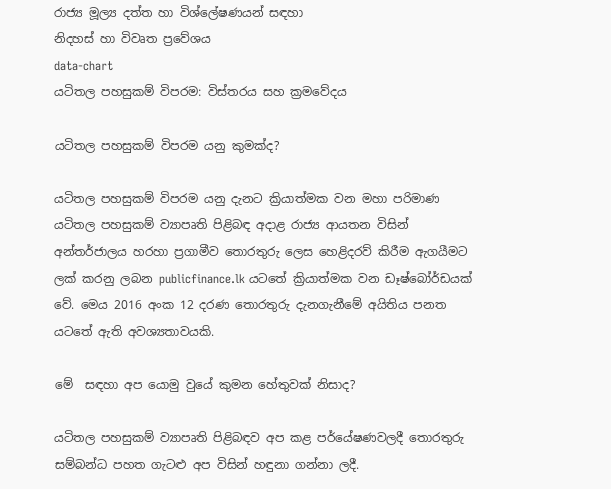රාජ්‍ය මූල්‍ය දත්ත හා විශ්ලේෂණයන් සඳහා
නිදහස් හා විවෘත ප්‍රවේශය
data-chart
යටිතල පහසුකම් විපරම: විස්තරය සහ ක්‍රමවේදය

යටිතල පහසුකම් විපරම යනු කුමක්ද?

යටිතල පහසුකම් විපරම යනු දැනට ක්‍රියාත්මක වන මහා පරිමාණ යටිතල පහසුකම් ව්‍යාපෘති පිළිබඳ අදාළ රාජ්‍ය ආයතන විසින් අන්තර්ජාලය හරහා ප්‍රගාමීව තොරතුරු ලෙස හෙළිදරව් කිරීම ඇගයීමට ලක් කරනු ලබන publicfinance.lk යටතේ ක්‍රියාත්මක වන ඩෑෂ්බෝර්ඩයක් වේ. මෙය 2016 අංක 12 දරණ තොරතුරු දැනගැනීමේ අයිතිය පනත යටතේ ඇති අවශ්‍යතාවයකි.

මේ  සඳහා අප යොමු වුයේ කුමන හේතුවක් නිසාද?

යටිතල පහසුකම් ව්‍යාපෘති පිළිබඳව අප කළ පර්යේෂණවලදී තොරතුරු  සම්බන්ධ පහත ගැටළු අප විසින් හඳුනා ගන්නා ලදී.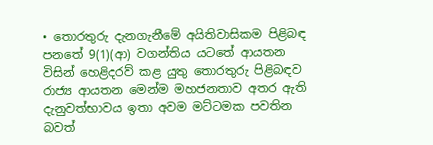• තොරතුරු දැනගැනීමේ අයිතිවාසිකම පිළිබඳ පනතේ 9(1)(ආ) වගන්තිය යටතේ ආයතන විසින් හෙළිදරව් කළ යුතු තොරතුරු පිළිබඳව රාජ්‍ය ආයතන මෙන්ම මහජනතාව අතර ඇති දැනුවත්භාවය ඉතා අවම මට්ටමක පවතින බවත්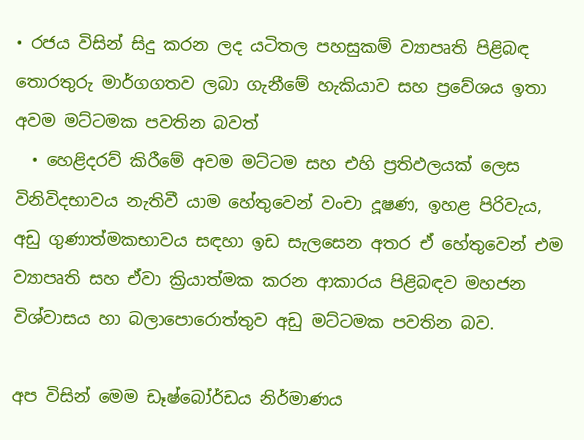• රජය විසින් සිදු කරන ලද යටිතල පහසුකම් ව්‍යාපෘති පිළිබඳ තොරතුරු මාර්ගගතව ලබා ගැනීමේ හැකියාව සහ ප්‍රවේශය ඉතා අවම මට්ටමක පවතින බවත්
  • හෙළිදරව් කිරීමේ අවම මට්ටම සහ එහි ප්‍රතිඵලයක් ලෙස විනිවිදභාවය නැතිවී යාම හේතුවෙන් වංචා දූෂණ, ඉහළ පිරිවැය, අඩු ගුණාත්මකභාවය සඳහා ඉඩ සැලසෙන අතර ඒ හේතුවෙන් එම ව්‍යාපෘති සහ ඒවා ක්‍රියාත්මක කරන ආකාරය පිළිබඳව මහජන විශ්වාසය හා බලාපොරොත්තුව අඩු මට්ටමක පවතින බව.

අප විසින් මෙම ඩෑෂ්බෝර්ඩය නිර්මාණය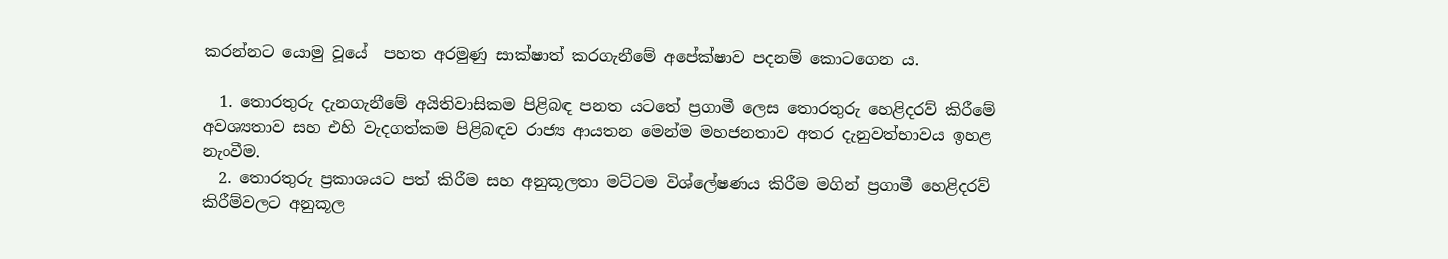කරන්නට යොමු වූයේ  පහත අරමුණු සාක්ෂාත් කරගැනීමේ අපේක්ෂාව පදනම් කොටගෙන ය.

  1. තොරතුරු දැනගැනීමේ අයිතිවාසිකම පිළිබඳ පනත යටතේ ප්‍රගාමී ලෙස තොරතුරු හෙළිදරව් කිරීමේ අවශ්‍යතාව සහ එහි වැදගත්කම පිළිබඳව රාජ්‍ය ආයතන මෙන්ම මහජනතාව අතර දැනුවත්භාවය ඉහළ නැංවීම.
  2. තොරතුරු ප්‍රකාශයට පත් කිරීම සහ අනුකූලතා මට්ටම විශ්ලේෂණය කිරීම මගින් ප්‍රගාමී හෙළිදරව් කිරීම්වලට අනුකූල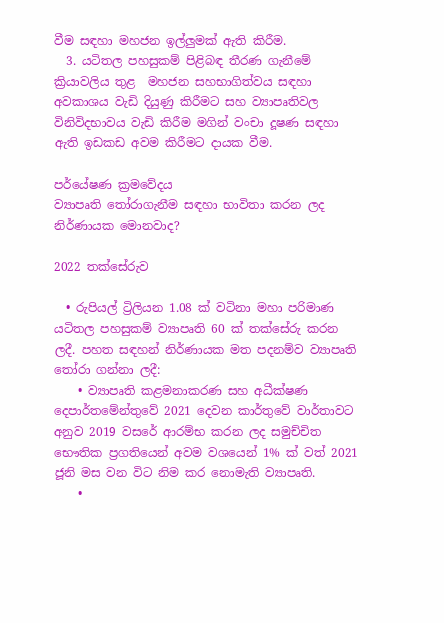වීම සඳහා මහජන ඉල්ලුමක් ඇති කිරීම.
  3. යටිතල පහසුකම් පිළිබඳ තීරණ ගැනීමේ ක්‍රියාවලිය තුළ  මහජන සහභාගිත්වය සඳහා අවකාශය වැඩි දියුණු කිරීමට සහ ව්‍යාපෘතිවල විනිවිදභාවය වැඩි කිරීම මගින් වංචා දූෂණ සඳහා ඇති ඉඩකඩ අවම කිරීමට දායක වීම.

පර්යේෂණ ක්‍රමවේදය
ව්‍යාපෘති තෝරාගැනීම සඳහා භාවිතා කරන ලද නිර්ණායක මොනවාද?

2022 තක්සේරුව

  • රුපියල් ට්‍රිලියන 1.08 ක් වටිනා මහා පරිමාණ යටිතල පහසුකම් ව්‍යාපෘති 60 ක් තක්සේරු කරන ලදී. පහත සඳහන් නිර්ණායක මත පදනම්ව ව්‍යාපෘති තෝරා ගන්නා ලදී:
    • ව්‍යාපෘති කළමනාකරණ සහ අධීක්ෂණ දෙපාර්තමේන්තුවේ 2021 දෙවන කාර්තුවේ වාර්තාවට අනුව 2019 වසරේ ආරම්භ කරන ලද සමුච්චිත භෞතික ප්‍රගතියෙන් අවම වශයෙන් 1% ක් වත් 2021 ජූනි මස වන විට නිම කර නොමැති ව්‍යාපෘති.
    •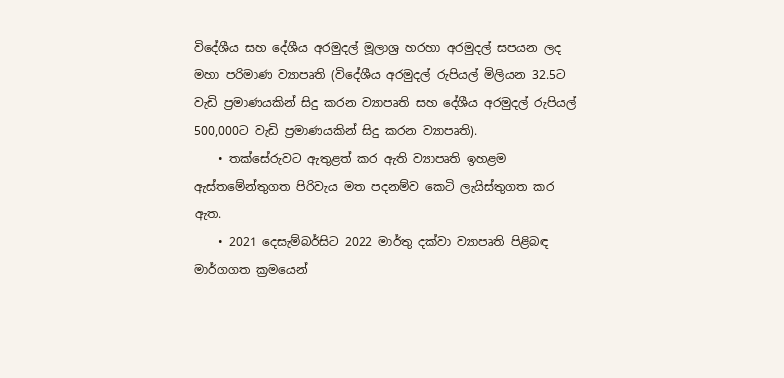විදේශීය සහ දේශීය අරමුදල් මූලාශ්‍ර හරහා අරමුදල් සපයන ලද මහා පරිමාණ ව්‍යාපෘති (විදේශීය අරමුදල් රුපියල් මිලියන 32.5ට වැඩි ප්‍රමාණයකින් සිදු කරන ව්‍යාපෘති සහ දේශීය අරමුදල් රුපියල්  500,000ට වැඩි ප්‍රමාණයකින් සිදු කරන ව්‍යාපෘති).
    • තක්සේරුවට ඇතුළත් කර ඇති ව්‍යාපෘති ඉහළම ඇස්තමේන්තුගත පිරිවැය මත පදනම්ව කෙටි ලැයිස්තුගත කර ඇත.
    • 2021 දෙසැම්බර්සිට 2022 මාර්තු දක්වා ව්‍යාපෘති පිළිබඳ මාර්ගගත ක්‍රමයෙන්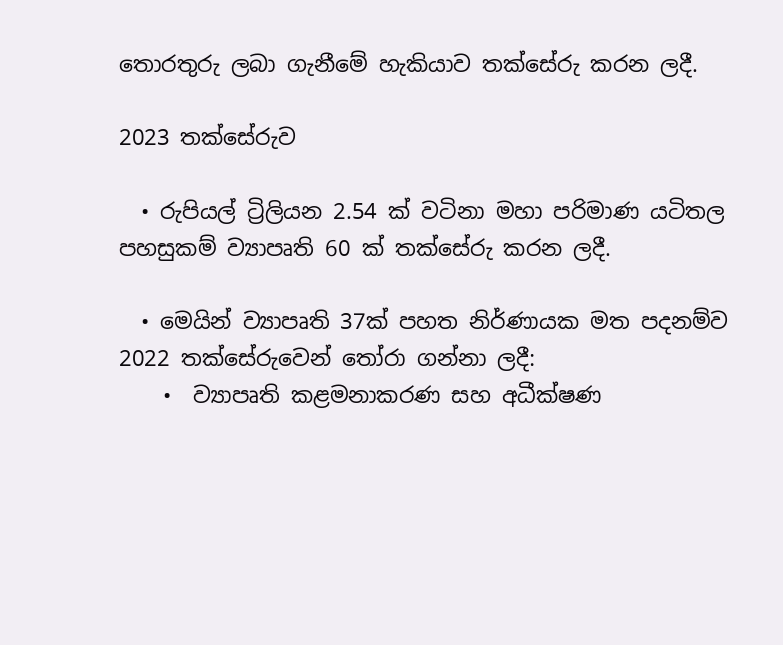තොරතුරු ලබා ගැනීමේ හැකියාව තක්සේරු කරන ලදී.

2023 තක්සේරුව

  • රුපියල් ට්‍රිලියන 2.54 ක් වටිනා මහා පරිමාණ යටිතල පහසුකම් ව්‍යාපෘති 60 ක් තක්සේරු කරන ලදී.

  • මෙයින් ව්‍යාපෘති 37ක් පහත නිර්ණායක මත පදනම්ව 2022 තක්සේරුවෙන් තෝරා ගන්නා ලදී:
    •  ව්‍යාපෘති කළමනාකරණ සහ අධීක්ෂණ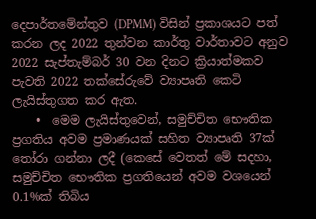දෙපාර්තමේන්තුව (DPMM) විසින් ප්‍රකාශයට පත් කරන ලද 2022 තුන්වන කාර්තු වාර්තාවට අනුව 2022 සැප්තැම්බර් 30 වන දිනට ක්‍රියාත්මකව පැවති 2022 තක්සේරුවේ ව්‍යාපෘති කෙටි ලැයිස්තුගත කර ඇත.
    •  මෙම ලැයිස්තුවෙන්, සමුච්චිත භෞතික ප්‍රගතිය අවම ප්‍රමාණයක් සහිත ව්‍යාපෘති 37ක් තෝරා ගන්නා ලදී (කෙසේ වෙතත් මේ සදහා, සමුච්චිත භෞතික ප්‍රගතියෙන් අවම වශයෙන් 0.1%ක් තිබිය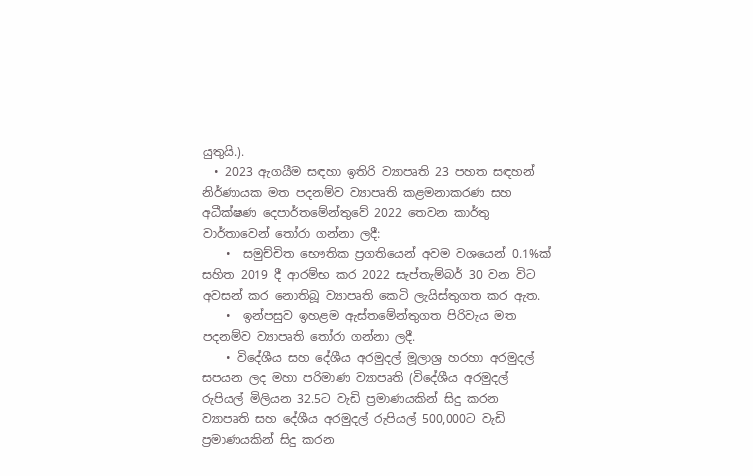යුතුයි.).
  • 2023 ඇගයීම සඳහා ඉතිරි ව්‍යාපෘති 23 පහත සඳහන් නිර්ණායක මත පදනම්ව ව්‍යාපෘති කළමනාකරණ සහ අධීක්ෂණ දෙපාර්තමේන්තුවේ 2022 තෙවන කාර්තු වාර්තාවෙන් තෝරා ගන්නා ලදී:
    •  සමුච්චිත භෞතික ප්‍රගතියෙන් අවම වශයෙන් 0.1%ක් සහිත 2019 දී ආරම්භ කර 2022 සැප්තැම්බර් 30 වන විට අවසන් කර නොතිබූ ව්‍යාපෘති කෙටි ලැයිස්තුගත කර ඇත.
    •  ඉන්පසුව ඉහළම ඇස්තමේන්තුගත පිරිවැය මත පදනම්ව ව්‍යාපෘති තෝරා ගන්නා ලදී.
    • විදේශීය සහ දේශීය අරමුදල් මූලාශ්‍ර හරහා අරමුදල් සපයන ලද මහා පරිමාණ ව්‍යාපෘති (විදේශීය අරමුදල් රුපියල් මිලියන 32.5ට වැඩි ප්‍රමාණයකින් සිදු කරන ව්‍යාපෘති සහ දේශීය අරමුදල් රුපියල් 500,000ට වැඩි ප්‍රමාණයකින් සිදු කරන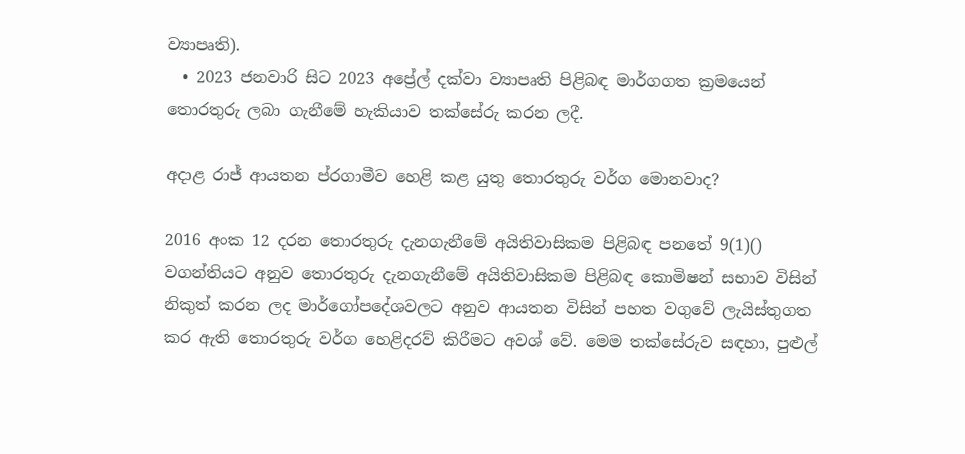ව්‍යාපෘති).
  • 2023 ජනවාරි සිට 2023 අප්‍රේල් දක්වා ව්‍යාපෘති පිළිබඳ මාර්ගගත ක්‍රමයෙන් තොරතුරු ලබා ගැනීමේ හැකියාව තක්සේරු කරන ලදී.

අදාළ රාජ්‍ ආයතන ප්රගාමීව හෙළි කළ යුතු තොරතුරු වර්ග මොනවාද?

2016 අංක 12 දරන තොරතුරු දැනගැනීමේ අයිතිවාසිකම පිළිබඳ පනතේ 9(1)() වගන්තියට අනුව තොරතුරු දැනගැනීමේ අයිතිවාසිකම පිළිබඳ කොමිෂන් සභාව විසින් නිකුත් කරන ලද මාර්ගෝපදේශවලට අනුව ආයතන විසින් පහත වගුවේ ලැයිස්තුගත කර ඇති තොරතුරු වර්ග හෙළිදරව් කිරීමට අවශ් වේ. මෙම තක්සේරුව සඳහා, පුළුල්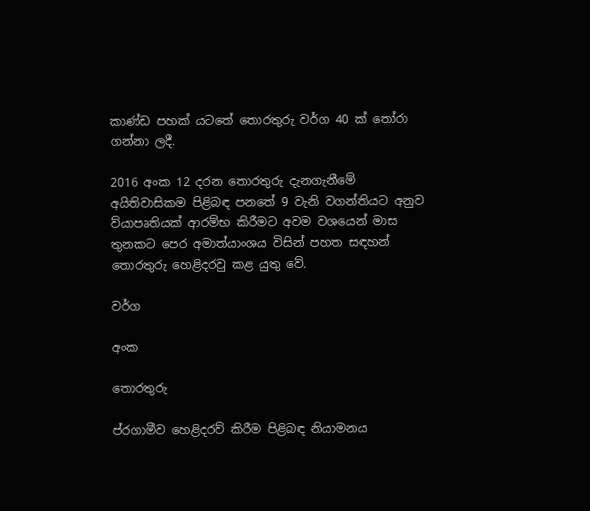කාණ්ඩ පහක් යටතේ තොරතුරු වර්ග 40 ක් තෝරා ගන්නා ලදී.

2016 අංක 12 දරන තොරතුරු දැනගැනීමේ අයිතිවාසිකම පිළිබඳ පනතේ 9 වැනි වගන්තියට අනුව ව්යාපෘතියක් ආරම්භ කිරීමට අවම වශයෙන් මාස තුනකට පෙර අමාත්යාංශය විසින් පහත සඳහන්      තොරතුරු හෙළිදරවු කළ යුතු වේ.

වර්ග

අංක

තොරතුරු

ප්රගාමීව හෙළිදරව් කිරීම පිළිබඳ නියාමනය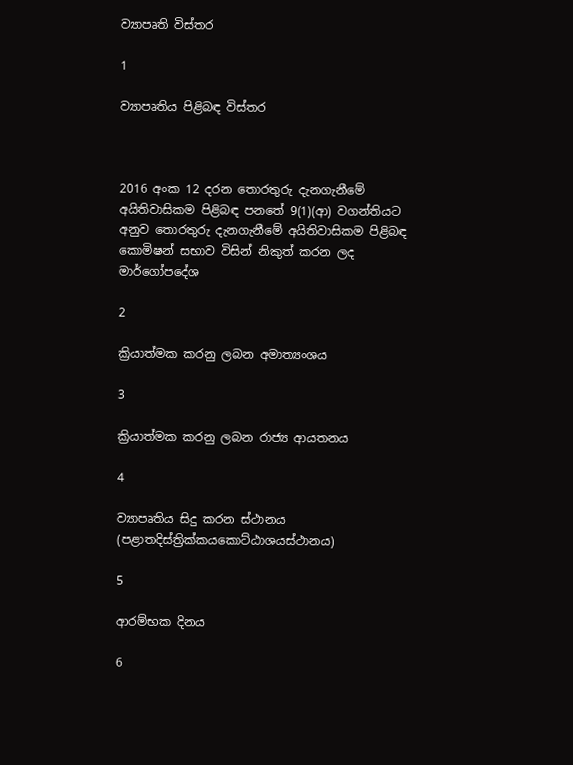ව්‍යාපෘති විස්තර

1

ව්‍යාපෘතිය පිළිබඳ විස්තර



2016 අංක 12 දරන තොරතුරු දැනගැනීමේ අයිතිවාසිකම පිළිබඳ පනතේ 9(1)(ආ) වගන්තියට අනුව තොරතුරු දැනගැනීමේ අයිතිවාසිකම පිළිබඳ කොමිෂන් සභාව විසින් නිකුත් කරන ලද මාර්ගෝපදේශ

2

ක්‍රියාත්මක කරනු ලබන අමාත්‍යංශය

3

ක්‍රියාත්මක කරනු ලබන රාජ්‍ය ආයතනය

4

ව්‍යාපෘතිය සිදු කරන ස්ථානය (පළාතදිස්ත්‍රික්කයකොට්ඨාශයස්ථානය)

5

ආරම්භක දිනය

6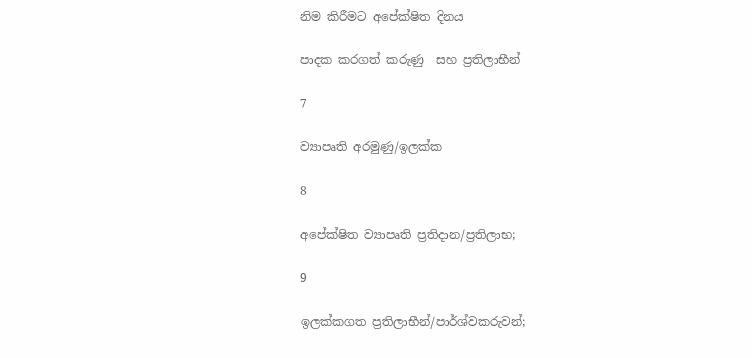නිම කිරීමට අපේක්ෂිත දිනය

පාදක කරගත් කරුණු  සහ ප්‍රතිලාභීන්

7

ව්‍යාපෘති අරමුණු/ඉලක්ක

8

අපේක්ෂිත ව්‍යාපෘති ප්‍රතිදාන/ප්‍රතිලාභ;

9

ඉලක්කගත ප්‍රතිලාභීන්/පාර්ශ්වකරුවන්;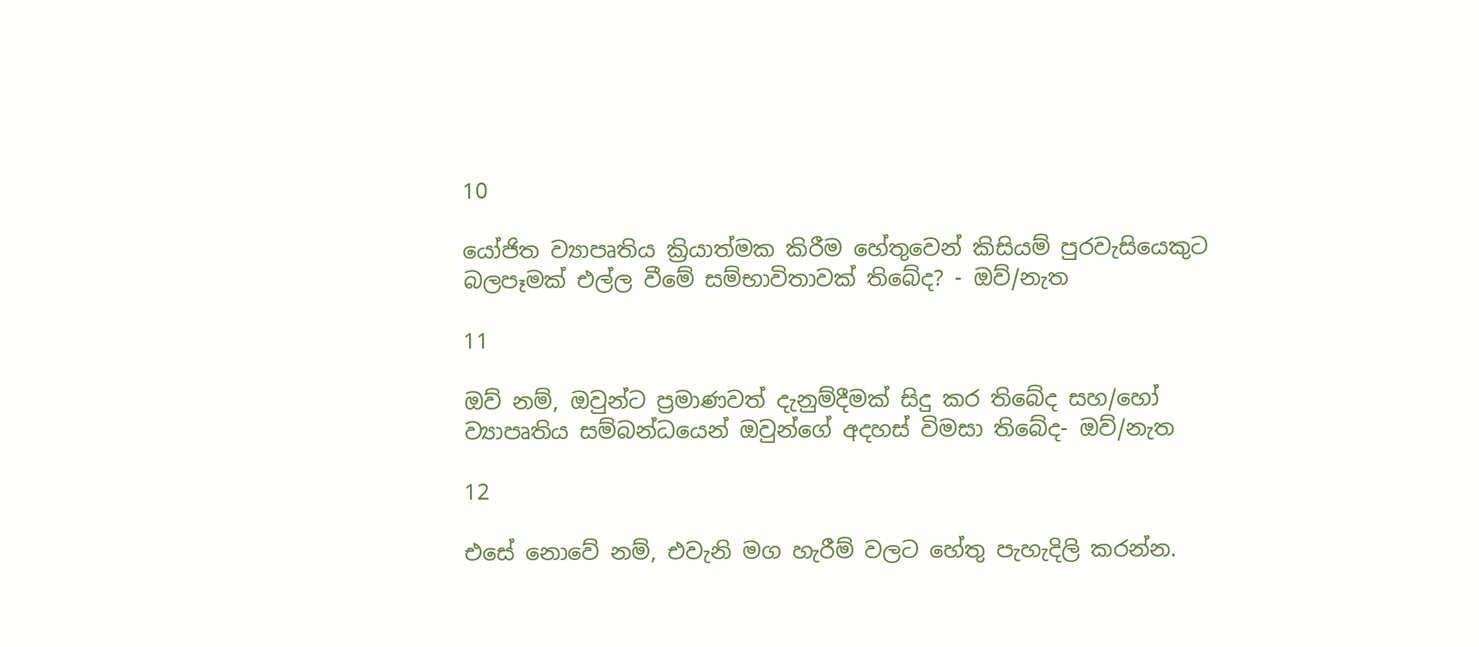10

යෝජිත ව්‍යාපෘතිය ක්‍රියාත්මක කිරීම හේතුවෙන් කිසියම් පුරවැසියෙකුට බලපෑමක් එල්ල වීමේ සම්භාවිතාවක් තිබේද? - ඔව්/නැත

11

ඔව් නම්, ඔවුන්ට ප්‍රමාණවත් දැනුම්දීමක් සිදු කර තිබේද සහ/හෝ ව්‍යාපෘතිය සම්බන්ධයෙන් ඔවුන්ගේ අදහස් විමසා තිබේද- ඔව්/නැත

12

එසේ නොවේ නම්, එවැනි මග හැරීම් වලට හේතු පැහැදිලි කරන්න.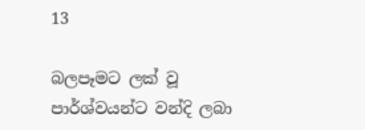13

බලපෑමට ලක් වූ පාර්ශ්වයන්ට වන්දි ලබා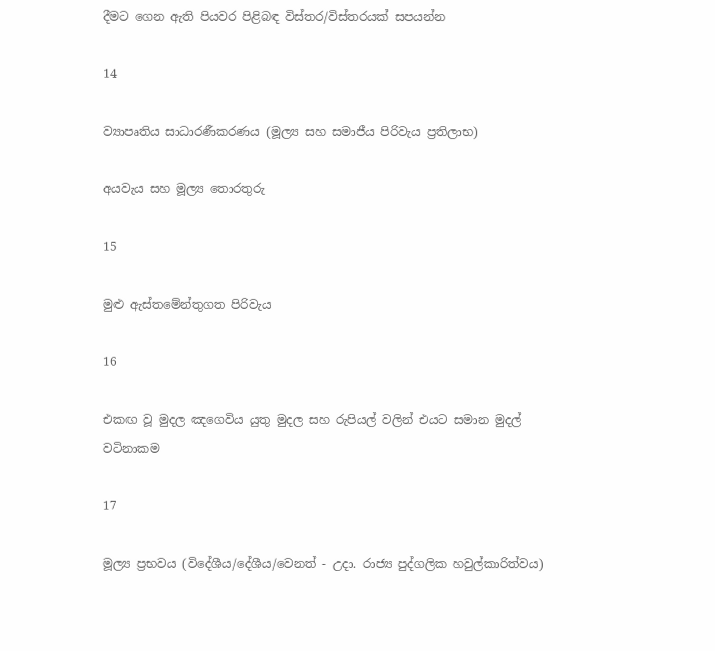දීමට ගෙන ඇති පියවර පිළිබඳ විස්තර/විස්තරයක් සපයන්න

14

ව්‍යාපෘතිය සාධාරණීකරණය (මූල්‍ය සහ සමාජීය පිරිවැය ප්‍රතිලාභ)

අයවැය සහ මූල්‍ය තොරතුරු

15

මුළු ඇස්තමේන්තුගත පිරිවැය

16

එකඟ වූ මුදල ඤගෙවිය යුතු මුදල සහ රුපියල් වලින් එයට සමාන මුදල් වටිනාකම

17

මූල්‍ය ප්‍රභවය (විදේශීය/දේශීය/වෙනත් - උදා. රාජ්‍ය පුද්ගලික හවුල්කාරිත්වය)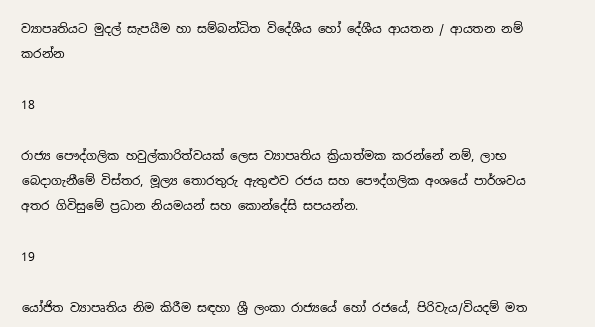ව්‍යාපෘතියට මුදල් සැපයීම හා සම්බන්ධිත විදේශීය හෝ දේශීය ආයතන / ආයතන නම් කරන්න

18

රාජ්‍ය පෞද්ගලික හවුල්කාරිත්වයක් ලෙස ව්‍යාපෘතිය ක්‍රියාත්මක කරන්නේ නම්, ලාභ බෙදාගැනීමේ විස්තර, මූල්‍ය තොරතුරු ඇතුළුව රජය සහ පෞද්ගලික අංශයේ පාර්ශවය අතර ගිවිසුමේ ප්‍රධාන නියමයන් සහ කොන්දේසි සපයන්න.

19

යෝජිත ව්‍යාපෘතිය නිම කිරීම සඳහා ශ්‍රී ලංකා රාජ්‍යයේ හෝ රජයේ, පිරිවැය/වියදම් මත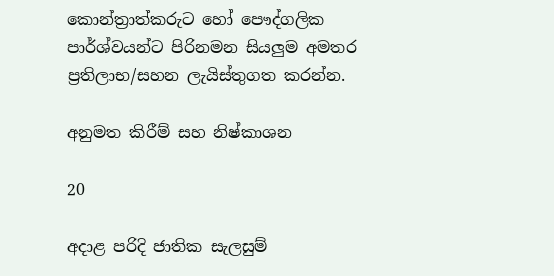කොන්ත්‍රාත්කරුට හෝ පෞද්ගලික පාර්ශ්වයන්ට පිරිනමන සියලුම අමතර ප්‍රතිලාභ/සහන ලැයිස්තුගත කරන්න.

අනුමත කිරීම් සහ නිෂ්කාශන

20

අදාළ පරිදි ජාතික සැලසුම්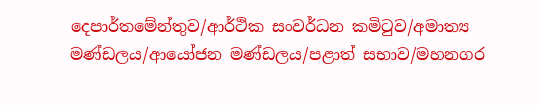දෙපාර්තමේන්තුව/ආර්ථික සංවර්ධන කමිටුව/අමාත්‍ය මණ්ඩලය/ආයෝජන මණ්ඩලය/පළාත් සභාව/මහනගර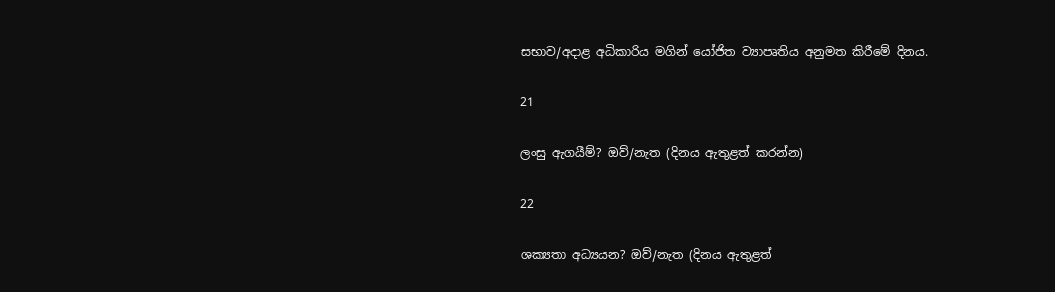සභාව/අදාළ අධිකාරිය මගින් යෝජිත ව්‍යාපෘතිය අනුමත කිරීමේ දිනය.

21

ලංසු ඇගයීම්? ඔව්/නැත (දිනය ඇතුළත් කරන්න)

22

ශක්‍යතා අධ්‍යයන? ඔව්/නැත (දිනය ඇතුළත්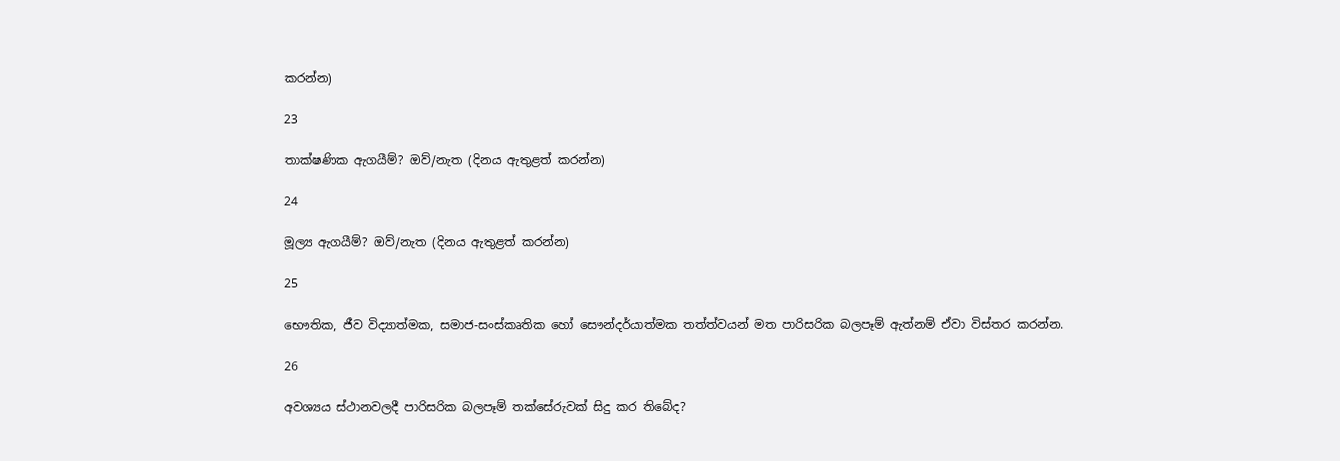කරන්න)

23

තාක්ෂණික ඇගයීම්? ඔව්/නැත (දිනය ඇතුළත් කරන්න)

24

මූල්‍ය ඇගයීම්? ඔව්/නැත (දිනය ඇතුළත් කරන්න)

25

භෞතික, ජීව විද්‍යාත්මක, සමාජ-සංස්කෘතික හෝ සෞන්දර්යාත්මක තත්ත්වයන් මත පාරිසරික බලපෑම් ඇත්නම් ඒවා විස්තර කරන්න.

26

අවශ්‍යය ස්ථානවලදී පාරිසරික බලපෑම් තක්සේරුවක් සිදු කර තිබේද?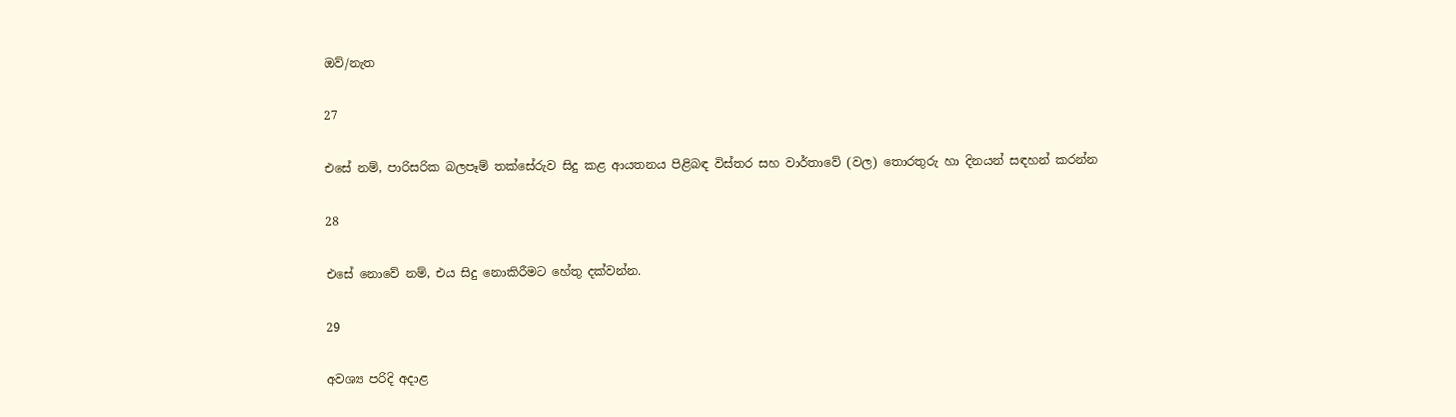ඔව්/නැත

27

එසේ නම්, පාරිසරික බලපෑම් තක්සේරුව සිදු කළ ආයතනය පිළිබඳ විස්තර සහ වාර්තාවේ (වල) තොරතුරු හා දිනයන් සඳහන් කරන්න

28

එසේ නොවේ නම්, එය සිදු නොකිරීමට හේතු දක්වන්න.

29

අවශ්‍ය පරිදි අදාළ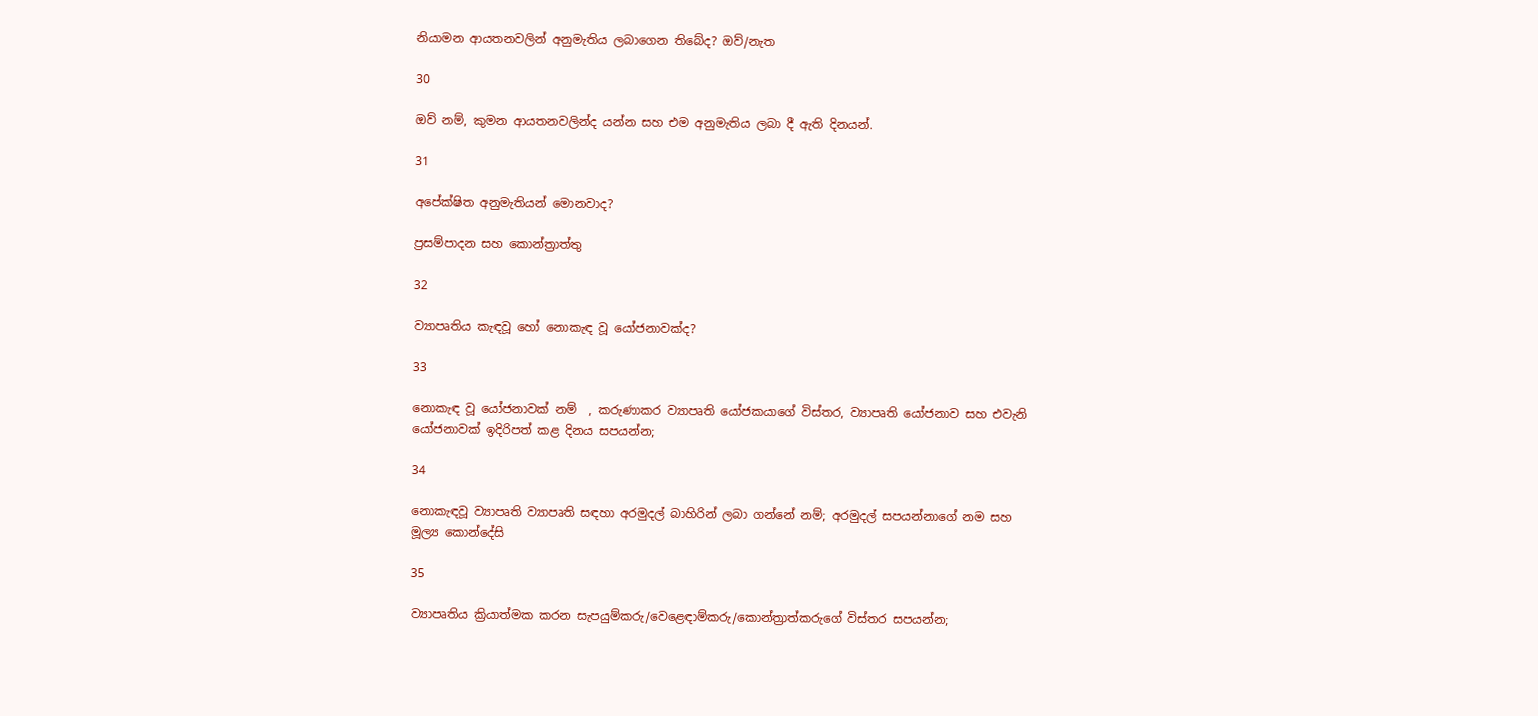නියාමන ආයතනවලින් අනුමැතිය ලබාගෙන තිබේද? ඔව්/නැත

30

ඔව් නම්, කුමන ආයතනවලින්ද යන්න සහ එම අනුමැතිය ලබා දී ඇති දිනයන්.

31

අපේක්ෂිත අනුමැතියන් මොනවාද?

ප්‍රසම්පාදන සහ කොන්ත්‍රාත්තු

32

ව්‍යාපෘතිය කැඳවූ හෝ නොකැඳ වූ යෝජනාවක්ද?

33

නොකැඳ වූ යෝජනාවක් නම්  , කරුණාකර ව්‍යාපෘති යෝජකයාගේ විස්තර, ව්‍යාපෘති යෝජනාව සහ එවැනි යෝජනාවක් ඉදිරිපත් කළ දිනය සපයන්න;

34

නොකැඳවූ ව්‍යාපෘති ව්‍යාපෘති සඳහා අරමුදල් බාහිරින් ලබා ගන්නේ නම්; අරමුදල් සපයන්නාගේ නම සහ මූල්‍ය කොන්දේසි

35

ව්‍යාපෘතිය ක්‍රියාත්මක කරන සැපයුම්කරු/වෙළෙඳාම්කරු/කොන්ත්‍රාත්කරුගේ විස්තර සපයන්න;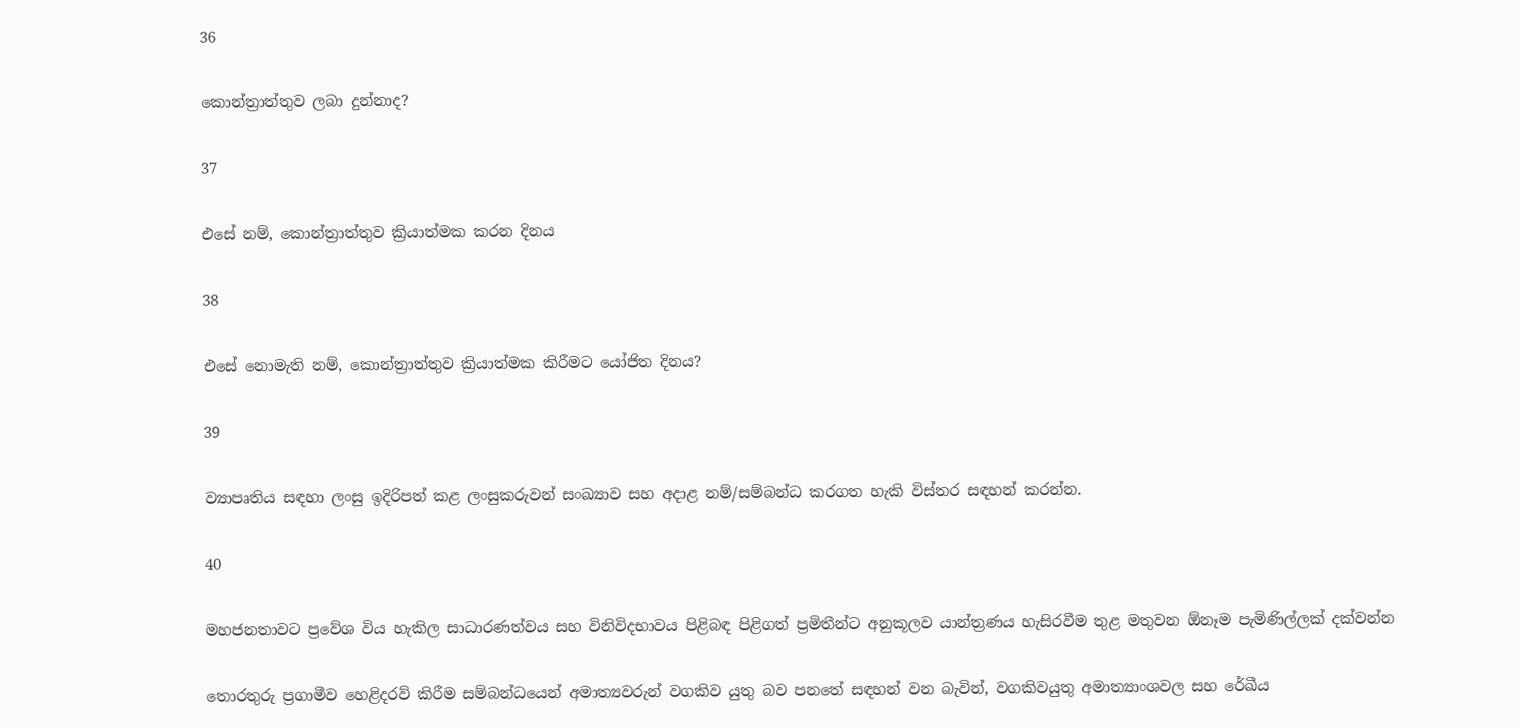36

කොන්ත්‍රාත්තුව ලබා දුන්නාද?

37

එසේ නම්, කොන්ත්‍රාත්තුව ක්‍රියාත්මක කරන දිනය

38

එසේ නොමැති නම්, කොන්ත්‍රාත්තුව ක්‍රියාත්මක කිරීමට යෝජිත දිනය?

39

ව්‍යාපෘතිය සඳහා ලංසු ඉදිරිපත් කළ ලංසුකරුවන් සංඛ්‍යාව සහ අදාළ නම්/සම්බන්ධ කරගත හැකි විස්තර සඳහන් කරන්න.

40

මහජනතාවට ප්‍රවේශ විය හැකිල සාධාරණත්වය සහ විනිවිදභාවය පිළිබඳ පිළිගත් ප්‍රමිතීන්ට අනුකූලව යාන්ත්‍රණය හැසිරවීම තුළ මතුවන ඕනෑම පැමිණිල්ලක් දක්වන්න

තොරතුරු ප්‍රගාමීව හෙළිදරව් කිරීම සම්බන්ධයෙන් අමාත්‍යවරුන් වගකිව යුතු බව පනතේ සඳහන් වන බැවින්, වගකිවයුතු අමාත්‍යාංශවල සහ රේඛීය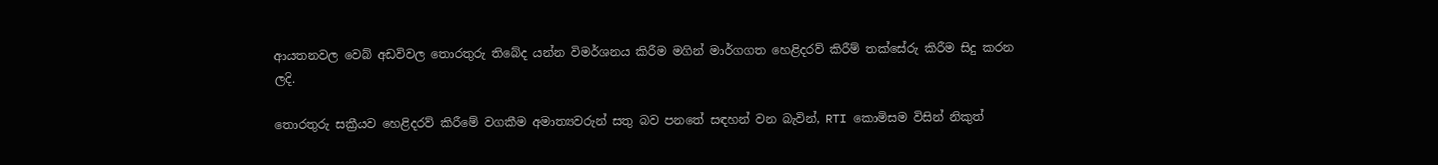ආයතනවල වෙබ් අඩවිවල තොරතුරු තිබේද යන්න විමර්ශනය කිරීම මගින් මාර්ගගත හෙළිදරව් කිරීම් තක්සේරු කිරීම සිදු කරන ලදි.

තොරතුරු සක්‍රීයව හෙළිදරව් කිරීමේ වගකීම අමාත්‍යවරුන් සතු බව පනතේ සඳහන් වන බැවින්, RTI කොමිසම විසින් නිකුත්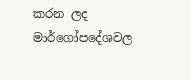කරන ලද මාර්ගෝපදේශවල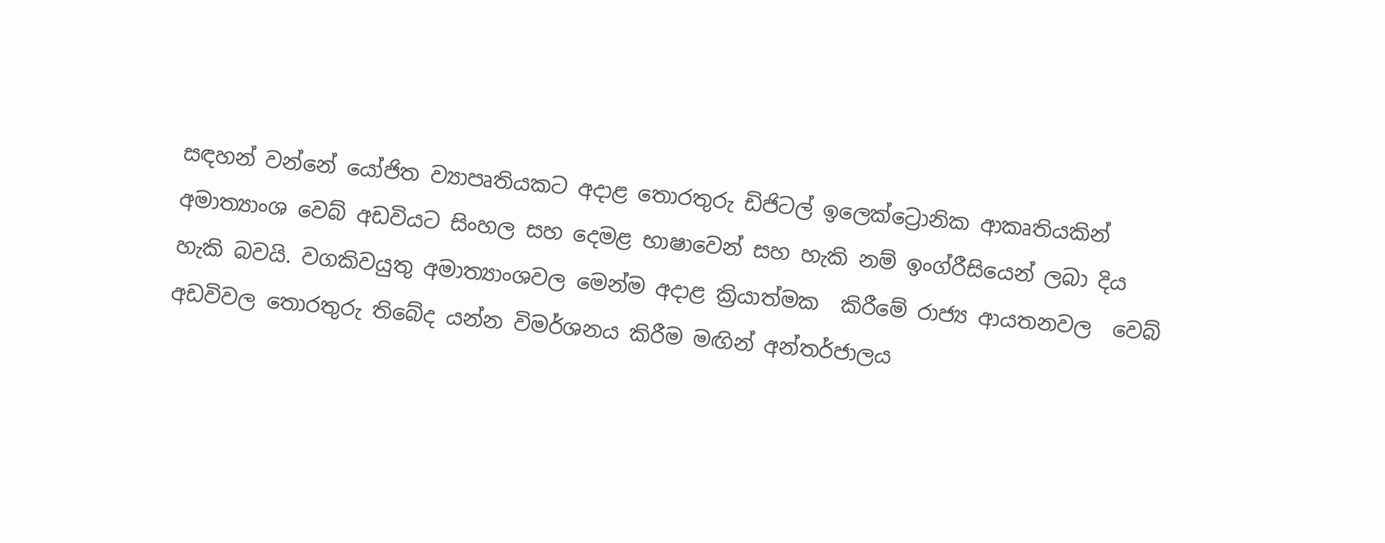සඳහන් වන්නේ යෝජිත ව්‍යාපෘතියකට අදාළ තොරතුරු ඩිජිටල් ඉලෙක්ට්‍රොනික ආකෘතියකින් අමාත්‍යාංශ වෙබ් අඩවියට සිංහල සහ දෙමළ භාෂාවෙන් සහ හැකි නම් ඉංග්රීසියෙන් ලබා දිය හැකි බවයි. වගකිවයුතු අමාත්‍යාංශවල මෙන්ම අදාළ ක්‍රියාත්මක  කිරීමේ රාජ්‍ය ආයතනවල  වෙබ් අඩවිවල තොරතුරු තිබේද යන්න විමර්ශනය කිරීම මඟින් අන්තර්ජාලය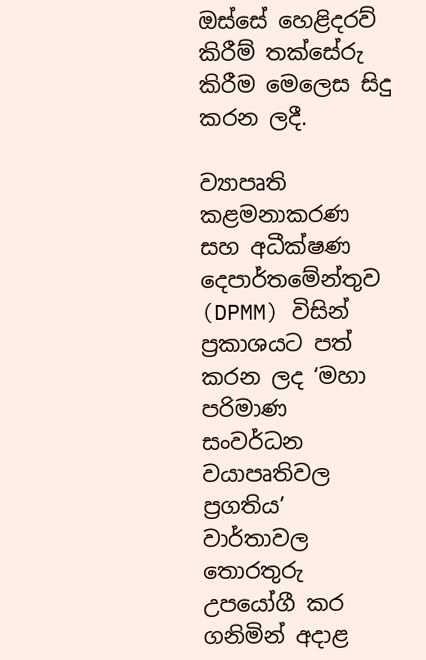ඔස්සේ හෙළිදරව් කිරීම් තක්සේරු කිරීම මෙලෙස සිදු කරන ලදී.

ව්‍යාපෘති කළමනාකරණ සහ අධීක්ෂණ දෙපාර්තමේන්තුව (DPMM) විසින් ප්‍රකාශයට පත් කරන ලද ‘මහා පරිමාණ සංවර්ධන වයාපෘතිවල ප්‍රගතිය’ වාර්තාවල තොරතුරු උපයෝගී කර ගනිමින් අදාළ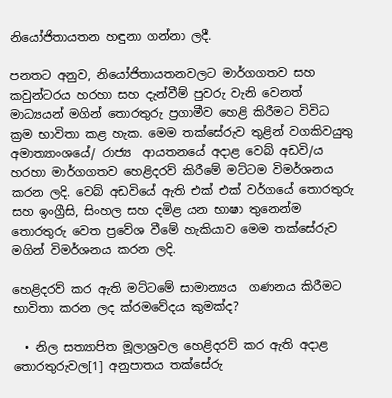නියෝජිතායතන හඳුනා ගන්නා ලදී.

පනතට අනුව, නියෝජිතායතනවලට මාර්ගගතව සහ කවුන්ටරය හරහා සහ දැන්වීම් පුවරු වැනි වෙනත් මාධ්‍යයන් මගින් තොරතුරු ප්‍රගාමීව හෙළි කිරීමට විවිධ ක්‍රම භාවිතා කළ හැක. මෙම තක්සේරුව තුළින් වගකිවයුතු අමාත්‍යාංශයේ/ රාජ්‍ය  ආයතනයේ අදාළ වෙබ් අඩවි/ය හරහා මාර්ගගතව හෙළිදරව් කිරීමේ මට්ටම විමර්ශනය කරන ලදි. වෙබ් අඩවියේ ඇති එක් එක් වර්ගයේ තොරතුරු සහ ඉංග්‍රීසි, සිංහල සහ දමිළ යන භාෂා තුනෙන්ම තොරතුරු වෙත ප්‍රවේශ වීමේ හැකියාව මෙම තක්සේරුව මගින් විමර්ශනය කරන ලදි.

හෙළිදරව් කර ඇති මට්ටමේ සාමාන්‍යය  ගණනය කිරීමට භාවිතා කරන ලද ක්රමවේදය කුමක්ද?

  • නිල සත්‍යාපිත මූලාශ්‍රවල හෙළිදරව් කර ඇති අදාළ තොරතුරුවල[1] අනුපාතය තක්සේරු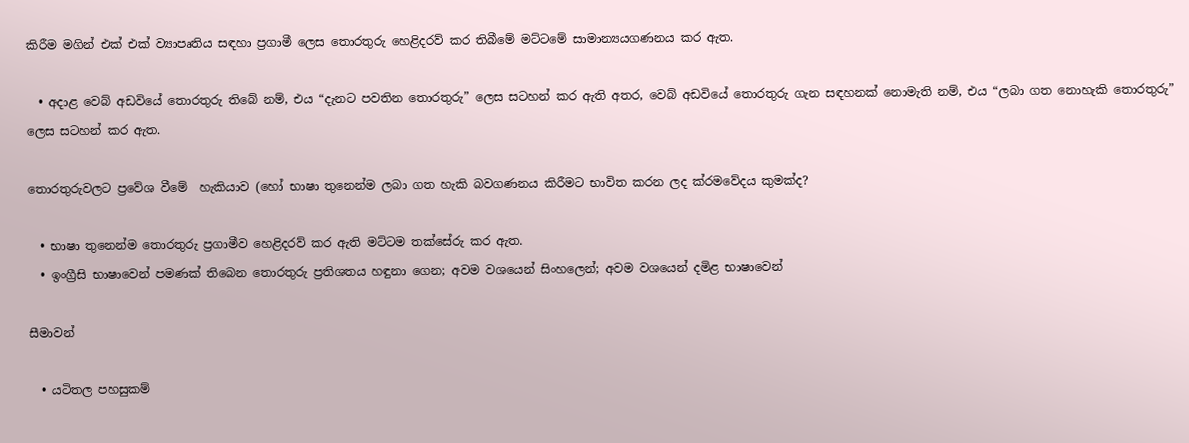කිරීම මගින් එක් එක් ව්‍යාපෘතිය සඳහා ප්‍රගාමී ලෙස තොරතුරු හෙළිදරව් කර තිබීමේ මට්ටමේ සාමාන්‍යයගණනය කර ඇත.

  • අදාළ වෙබ් අඩවියේ තොරතුරු තිබේ නම්, එය “දැනට පවතින තොරතුරු” ලෙස සටහන් කර ඇති අතර, වෙබ් අඩවියේ තොරතුරු ගැන සඳහනක් නොමැති නම්, එය “ලබා ගත නොහැකි තොරතුරු” ලෙස සටහන් කර ඇත.

තොරතුරුවලට ප්‍රවේශ වීමේ  හැකියාව (හෝ භාෂා තුනෙන්ම ලබා ගත හැකි බවගණනය කිරීමට භාවිත කරන ලද ක්රමවේදය කුමක්ද?

  • භාෂා තුනෙන්ම තොරතුරු ප්‍රගාමීව හෙළිදරව් කර ඇති මට්ටම තක්සේරු කර ඇත.
  • ඉංග්‍රීසි භාෂාවෙන් පමණක් තිබෙන තොරතුරු ප්‍රතිශතය හඳුනා ගෙන; අවම වශයෙන් සිංහලෙන්; අවම වශයෙන් දමිළ භාෂාවෙන්

සීමාවන්

  • යටිතල පහසුකම්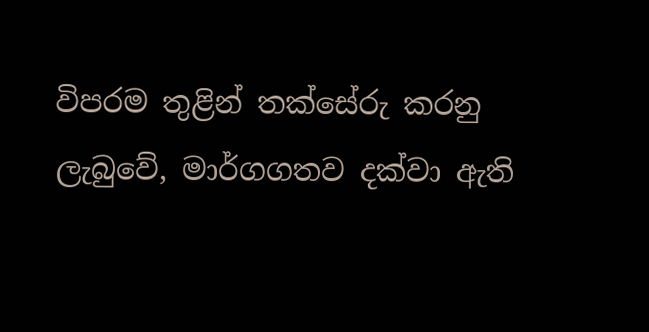විපරම තුළින් තක්සේරු කරනු ලැබුවේ, මාර්ගගතව දක්වා ඇති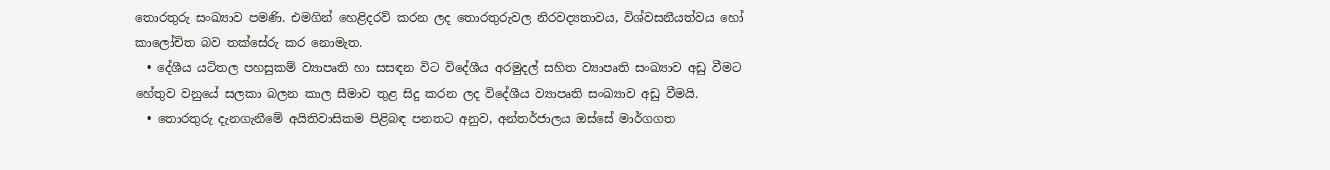තොරතුරු සංඛ්‍යාව පමණි. එමගින් හෙළිදරව් කරන ලද තොරතුරුවල නිරවද්‍යතාවය, විශ්වසනීයත්වය හෝ කාලෝචිත බව තක්සේරු කර නොමැත.
  • දේශීය යටිතල පහසුකම් ව්‍යාපෘති හා සසඳන විට විදේශීය අරමුදල් සහිත ව්‍යාපෘති සංඛ්‍යාව අඩු වීමට හේතුව වනුයේ සලකා බලන කාල සීමාව තුළ සිදු කරන ලද විදේශීය ව්‍යාපෘති සංඛ්‍යාව අඩු වීමයි.
  • තොරතුරු දැනගැනීමේ අයිතිවාසිකම පිළිබඳ පනතට අනුව, අන්තර්ජාලය ඔස්සේ මාර්ගගත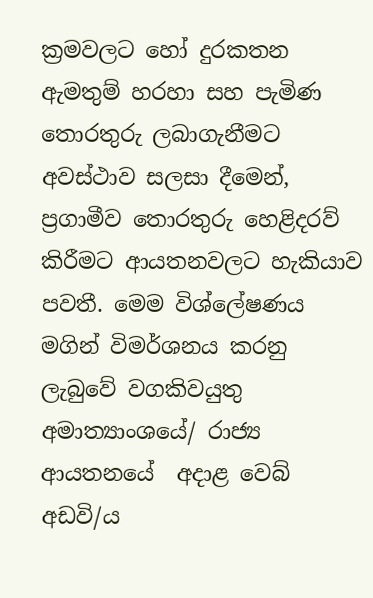ක්‍රමවලට හෝ දුරකතන ඇමතුම් හරහා සහ පැමිණ තොරතුරු ලබාගැනීමට අවස්ථාව සලසා දීමෙන්, ප්‍රගාමීව තොරතුරු හෙළිදරව් කිරීමට ආයතනවලට හැකියාව පවතී. මෙම විශ්ලේෂණය මගින් විමර්ශනය කරනු ලැබුවේ වගකිවයුතු අමාත්‍යාංශයේ/ රාජ්‍ය ආයතනයේ  අදාළ වෙබ් අඩවි/ය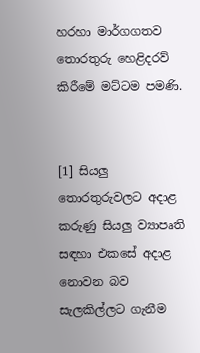හරහා මාර්ගගතව තොරතුරු හෙළිදරව් කිරීමේ මට්ටම පමණි.


[1] සියලු තොරතුරුවලට අදාළ කරුණු සියලු ව්‍යාපෘති සඳහා එකසේ අදාළ නොවන බව සැලකිල්ලට ගැනීම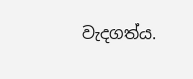වැදගත්ය.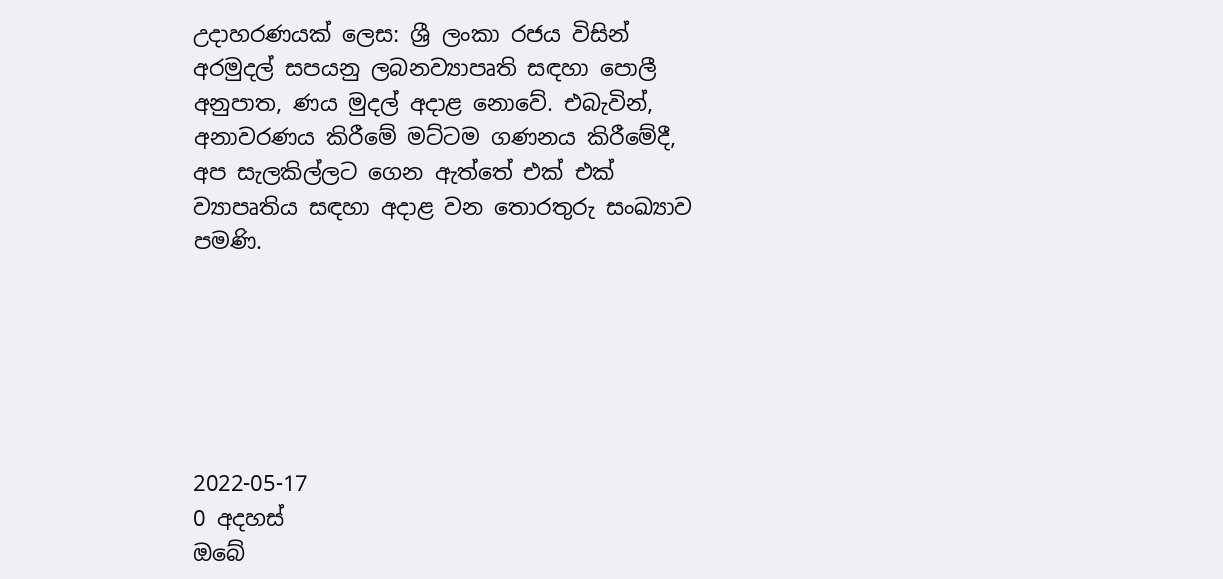උදාහරණයක් ලෙස: ශ්‍රී ලංකා රජය විසින් අරමුදල් සපයනු ලබනව්‍යාපෘති සඳහා පොලී අනුපාත, ණය මුදල් අදාළ නොවේ. එබැවින්, අනාවරණය කිරීමේ මට්ටම ගණනය කිරීමේදී, අප සැලකිල්ලට ගෙන ඇත්තේ එක් එක් ව්‍යාපෘතිය සඳහා අදාළ වන තොරතුරු සංඛ්‍යාව පමණි.






2022-05-17
0 අදහස්
ඔබේ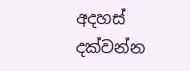අදහස් දක්වන්න